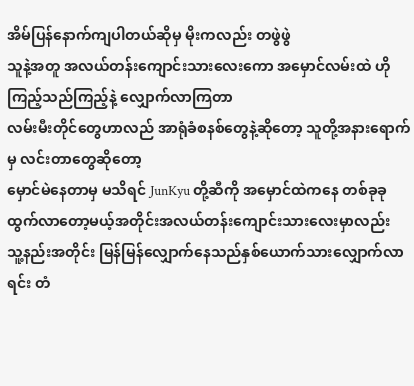အိမ်ပြန်နောက်ကျပါတယ်ဆိုမှ မိုးကလည်း တဖွဲဖွဲ
သူနဲ့အတူ အလယ်တန်းကျောင်းသားလေးကော အမှောင်လမ်းထဲ ဟိုကြည့်သည်ကြည့်နဲ့ လျှောက်လာကြတာ
လမ်းမီးတိုင်တွေဟာလည် အာရုံခံစနစ်တွေနဲ့ဆိုတော့ သူတို့အနားရောက်မှ လင်းတာတွေဆိုတော့
မှောင်မဲနေတာမှ မသိရင် JunKyu တို့ဆီကို အမှောင်ထဲကနေ တစ်ခုခုထွက်လာတော့မယ့်အတိုင်းအလယ်တန်းကျောင်းသားလေးမှာလည်း
သူ့နည်းအတိုင်း မြန်မြန်လျှောက်နေသည်နှစ်ယောက်သားလျှောက်လာရင်း တံ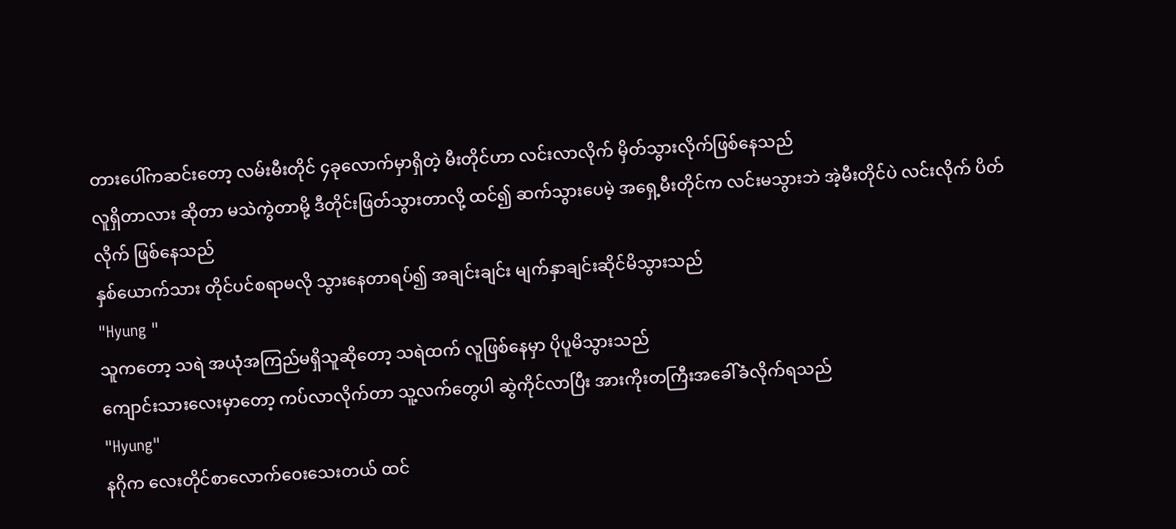တားပေါ်ကဆင်းတော့ လမ်းမီးတိုင် ၄ခုလောက်မှာရှိတဲ့ မီးတိုင်ဟာ လင်းလာလိုက် မှိတ်သွားလိုက်ဖြစ်နေသည်
လူရှိတာလား ဆိုတာ မသဲကွဲတာမို့ ဒီတိုင်းဖြတ်သွားတာလို့ ထင်၍ ဆက်သွားပေမဲ့ အရှေ့မီးတိုင်က လင်းမသွားဘဲ အဲ့မီးတိုင်ပဲ လင်းလိုက် ပိတ်လိုက် ဖြစ်နေသည်
နှစ်ယောက်သား တိုင်ပင်စရာမလို သွားနေတာရပ်၍ အချင်းချင်း မျက်နှာချင်းဆိုင်မိသွားသည်
"Hyung "
သူကတော့ သရဲ အယုံအကြည်မရှိသူဆိုတော့ သရဲထက် လူဖြစ်နေမှာ ပိုပူမိသွားသည်
ကျောင်းသားလေးမှာတော့ ကပ်လာလိုက်တာ သူ့လက်တွေပါ ဆွဲကိုင်လာပြီး အားကိုးတကြီးအခေါ်ခံလိုက်ရသည်
"Hyung"
နဂိုက လေးတိုင်စာလောက်ဝေးသေးတယ် ထင်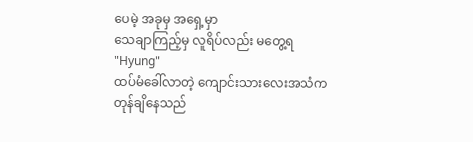ပေမဲ့ အခုမှ အရှေ့မှာ
သေချာကြည့်မှ လူရိပ်လည်း မတွေ့ရ
"Hyung"
ထပ်မံခေါ်လာတဲ့ ကျောင်းသားလေးအသံက တုန်ချိနေသည်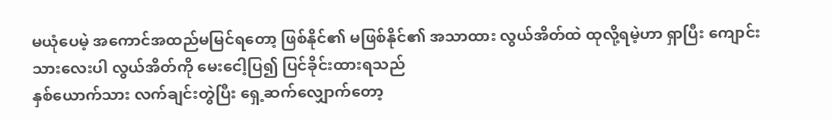မယုံပေမဲ့ အကောင်အထည်မမြင်ရတော့ ဖြစ်နိုင်၏ မဖြစ်နိုင်၏ အသာထား လွယ်အိတ်ထဲ ထုလို့ရမဲ့ဟာ ရှာပြီး ကျောင်းသားလေးပါ လွယ်အိတ်ကို မေးငေါ့ပြ၍ ပြင်ခိုင်းထားရသည်
နှစ်ယောက်သား လက်ချင်းတွဲပြီး ရှေ့ဆက်လျှောက်တော့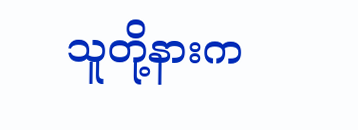သူတို့နားက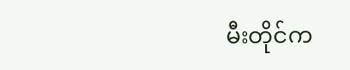မီးတိုင်က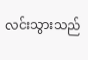လင်းသွားသည်